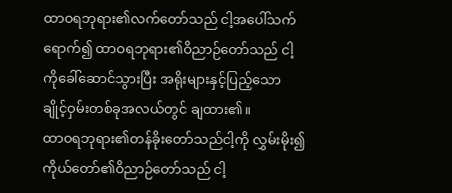ထာဝရဘုရား၏လက်တော်သည် ငါ့အပေါ်သက်ရောက်၍ ထာဝရဘုရား၏ဝိညာဉ်တော်သည် ငါ့ကိုခေါ်ဆောင်သွားပြီး အရိုးများနှင့်ပြည့်သော ချိုင့်ဝှမ်းတစ်ခုအလယ်တွင် ချထား၏။
ထာဝရဘုရား၏တန်ခိုးတော်သည်ငါ့ကို လွှမ်းမိုး၍ကိုယ်တော်၏ဝိညာဉ်တော်သည် ငါ့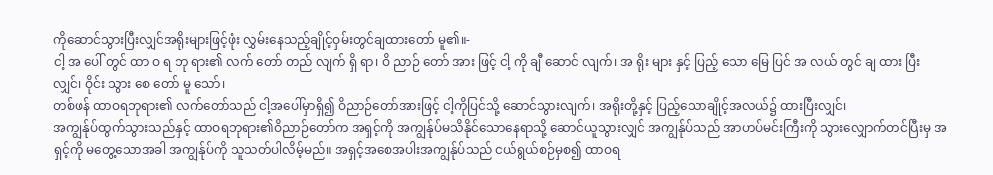ကိုဆောင်သွားပြီးလျှင်အရိုးများဖြင့်ဖုံး လွှမ်းနေသည့်ချိုင့်ဝှမ်းတွင်ချထားတော် မူ၏။-
ငါ့ အ ပေါ် တွင် ထာ ဝ ရ ဘု ရား၏ လက် တော် တည် လျက် ရှိ ရာ၊ ဝိ ညာဉ် တော် အား ဖြင့် ငါ့ ကို ချီ ဆောင် လျက်၊ အ ရိုး များ နှင့် ပြည့် သော မြေ ပြင် အ လယ် တွင် ချ ထား ပြီး လျှင်၊ ဝိုင်း သွား စေ တော် မူ သော်၊
တစ်ဖန် ထာဝရဘုရား၏ လက်တော်သည် ငါ့အပေါ်မှာရှိ၍ ဝိညာဉ်တော်အားဖြင့် ငါ့ကိုပြင်သို့ ဆောင်သွားလျက်၊ အရိုးတို့နှင့် ပြည့်သောချိုင့်အလယ်၌ ထားပြီးလျှင်၊
အကျွန်ုပ်ထွက်သွားသည်နှင့် ထာဝရဘုရား၏ဝိညာဉ်တော်က အရှင့်ကို အကျွန်ုပ်မသိနိုင်သောနေရာသို့ ဆောင်ယူသွားလျှင် အကျွန်ုပ်သည် အာဟပ်မင်းကြီးကို သွားလျှောက်တင်ပြီးမှ အရှင့်ကို မတွေ့သောအခါ အကျွန်ုပ်ကို သူသတ်ပါလိမ့်မည်။ အရှင့်အစေအပါးအကျွန်ုပ်သည် ငယ်ရွယ်စဉ်မှစ၍ ထာဝရ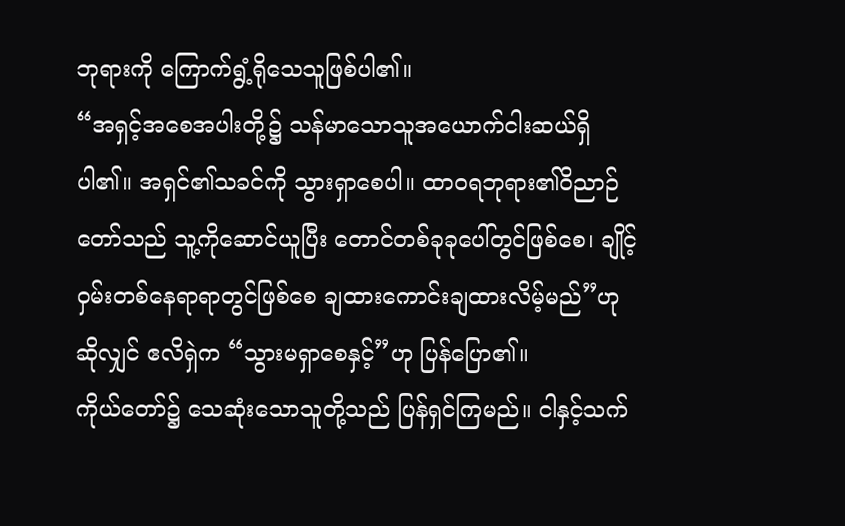ဘုရားကို ကြောက်ရွံ့ရိုသေသူဖြစ်ပါ၏။
“အရှင့်အစေအပါးတို့၌ သန်မာသောသူအယောက်ငါးဆယ်ရှိပါ၏။ အရှင်၏သခင်ကို သွားရှာစေပါ။ ထာဝရဘုရား၏ဝိညာဉ်တော်သည် သူ့ကိုဆောင်ယူပြီး တောင်တစ်ခုခုပေါ်တွင်ဖြစ်စေ၊ ချိုင့်ဝှမ်းတစ်နေရာရာတွင်ဖြစ်စေ ချထားကောင်းချထားလိမ့်မည်”ဟု ဆိုလျှင် ဧလိရှဲက “သွားမရှာစေနှင့်”ဟု ပြန်ပြော၏။
ကိုယ်တော်၌ သေဆုံးသောသူတို့သည် ပြန်ရှင်ကြမည်။ ငါနှင့်သက်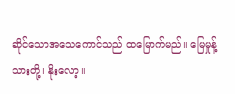ဆိုင်သောအသေကောင်သည် ထမြောက်မည်။ မြေမှုန့်သားတို့၊ နိုးလော့။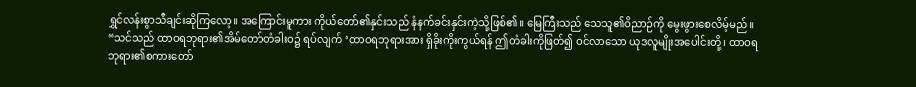ရွှင်လန်းစွာသီချင်းဆိုကြလော့။ အကြောင်းမူကား ကိုယ်တော်၏နှင်းသည် နံနက်ခင်းနှင်းကဲ့သို့ဖြစ်၏။ မြေကြီးသည် သေသူ၏ဝိညာဉ်ကို မွေးဖွားစေလိမ့်မည်။
“သင်သည် ထာဝရဘုရား၏အိမ်တော်တံခါးဝ၌ ရပ်လျက် ‘ထာဝရဘုရားအား ရှိခိုးကိုးကွယ်ရန် ဤတံခါးကိုဖြတ်၍ ဝင်လာသော ယုဒလူမျိုးအပေါင်းတို့၊ ထာဝရဘုရား၏စကားတော်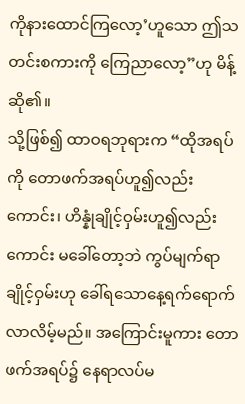ကိုနားထောင်ကြလော့’ဟူသော ဤသတင်းစကားကို ကြေညာလော့”ဟု မိန့်ဆို၏။
သို့ဖြစ်၍ ထာဝရဘုရားက “ထိုအရပ်ကို တောဖက်အရပ်ဟူ၍လည်းကောင်း၊ ဟိန္နုံချိုင့်ဝှမ်းဟူ၍လည်းကောင်း မခေါ်တော့ဘဲ ကွပ်မျက်ရာချိုင့်ဝှမ်းဟု ခေါ်ရသောနေ့ရက်ရောက်လာလိမ့်မည်။ အကြောင်းမူကား တောဖက်အရပ်၌ နေရာလပ်မ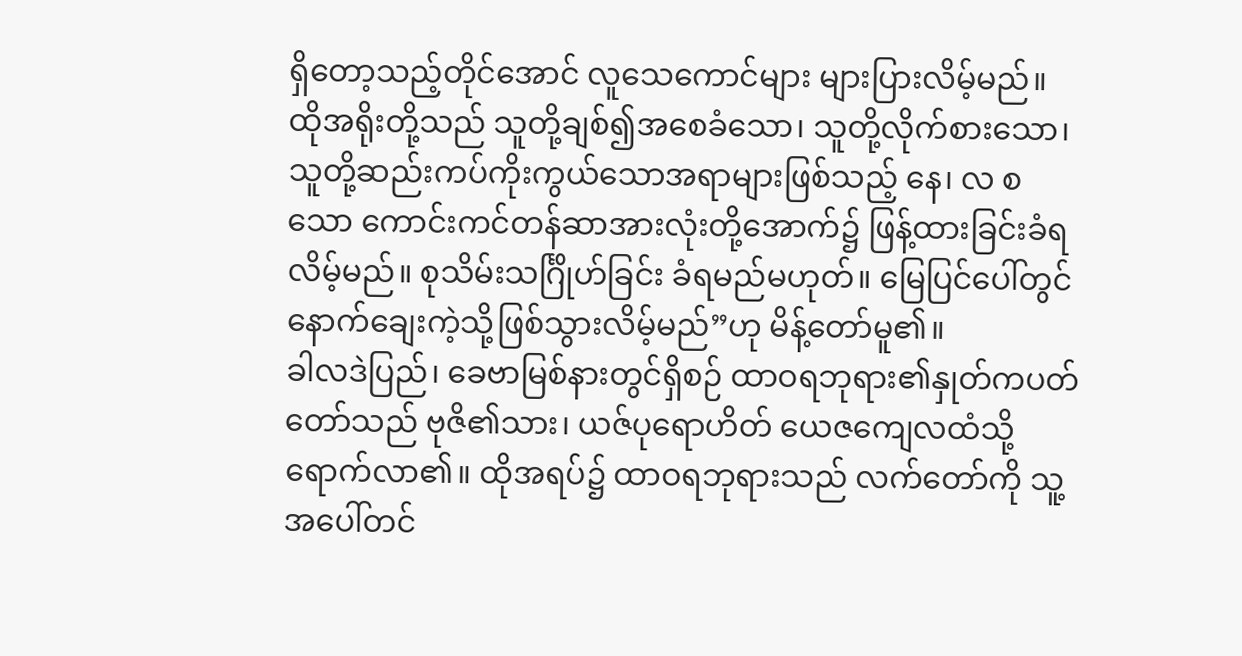ရှိတော့သည့်တိုင်အောင် လူသေကောင်များ များပြားလိမ့်မည်။
ထိုအရိုးတို့သည် သူတို့ချစ်၍အစေခံသော၊ သူတို့လိုက်စားသော၊ သူတို့ဆည်းကပ်ကိုးကွယ်သောအရာများဖြစ်သည့် နေ၊ လ စသော ကောင်းကင်တန်ဆာအားလုံးတို့အောက်၌ ဖြန့်ထားခြင်းခံရလိမ့်မည်။ စုသိမ်းသင်္ဂြိုဟ်ခြင်း ခံရမည်မဟုတ်။ မြေပြင်ပေါ်တွင် နောက်ချေးကဲ့သို့ဖြစ်သွားလိမ့်မည်”ဟု မိန့်တော်မူ၏။
ခါလဒဲပြည်၊ ခေဗာမြစ်နားတွင်ရှိစဉ် ထာဝရဘုရား၏နှုတ်ကပတ်တော်သည် ဗုဇိ၏သား၊ ယဇ်ပုရောဟိတ် ယေဇကျေလထံသို့ ရောက်လာ၏။ ထိုအရပ်၌ ထာဝရဘုရားသည် လက်တော်ကို သူ့အပေါ်တင်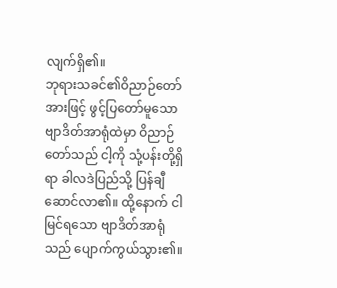လျက်ရှိ၏။
ဘုရားသခင်၏ဝိညာဉ်တော်အားဖြင့် ဖွင့်ပြတော်မူသောဗျာဒိတ်အာရုံထဲမှာ ဝိညာဉ်တော်သည် ငါ့ကို သုံ့ပန်းတို့ရှိရာ ခါလဒဲပြည်သို့ ပြန်ချီဆောင်လာ၏။ ထို့နောက် ငါမြင်ရသော ဗျာဒိတ်အာရုံသည် ပျောက်ကွယ်သွား၏။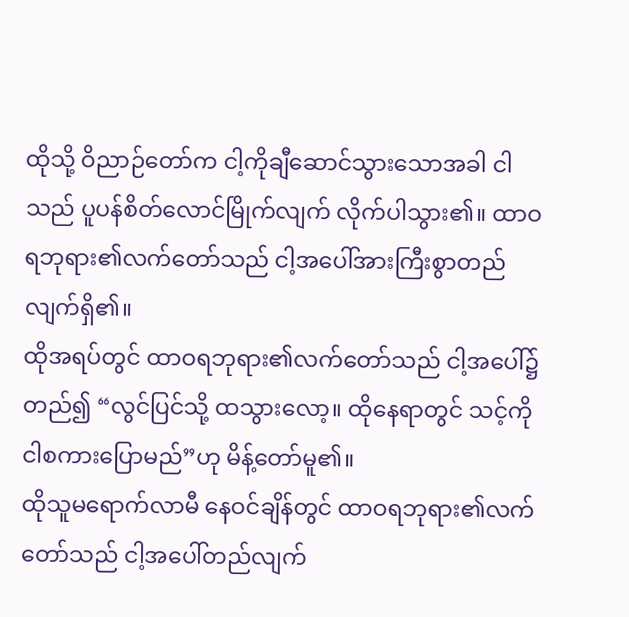ထိုသို့ ဝိညာဉ်တော်က ငါ့ကိုချီဆောင်သွားသောအခါ ငါသည် ပူပန်စိတ်လောင်မြိုက်လျက် လိုက်ပါသွား၏။ ထာဝရဘုရား၏လက်တော်သည် ငါ့အပေါ်အားကြီးစွာတည်လျက်ရှိ၏။
ထိုအရပ်တွင် ထာဝရဘုရား၏လက်တော်သည် ငါ့အပေါ်၌တည်၍ “လွင်ပြင်သို့ ထသွားလော့။ ထိုနေရာတွင် သင့်ကို ငါစကားပြောမည်”ဟု မိန့်တော်မူ၏။
ထိုသူမရောက်လာမီ နေဝင်ချိန်တွင် ထာဝရဘုရား၏လက်တော်သည် ငါ့အပေါ်တည်လျက်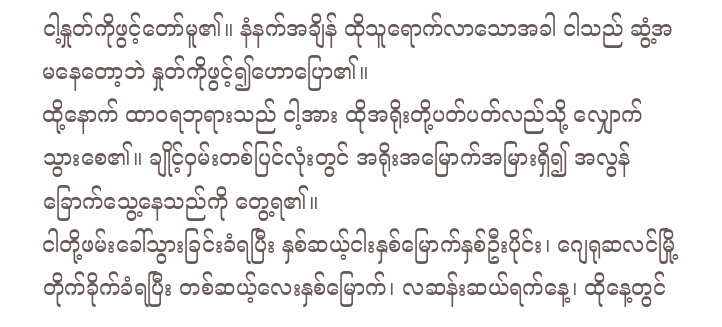ငါ့နှုတ်ကိုဖွင့်တော်မူ၏။ နံနက်အချိန် ထိုသူရောက်လာသောအခါ ငါသည် ဆွံ့အမနေတော့ဘဲ နှုတ်ကိုဖွင့်၍ဟောပြော၏။
ထို့နောက် ထာဝရဘုရားသည် ငါ့အား ထိုအရိုးတို့ပတ်ပတ်လည်သို့ လျှောက်သွားစေ၏။ ချိုင့်ဝှမ်းတစ်ပြင်လုံးတွင် အရိုးအမြောက်အမြားရှိ၍ အလွန်ခြောက်သွေ့နေသည်ကို တွေ့ရ၏။
ငါတို့ဖမ်းခေါ်သွားခြင်းခံရပြီး နှစ်ဆယ့်ငါးနှစ်မြောက်နှစ်ဦးပိုင်း၊ ဂျေရုဆလင်မြို့တိုက်ခိုက်ခံရပြီး တစ်ဆယ့်လေးနှစ်မြောက်၊ လဆန်းဆယ်ရက်နေ့၊ ထိုနေ့တွင်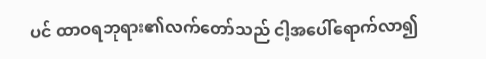ပင် ထာဝရဘုရား၏လက်တော်သည် ငါ့အပေါ်ရောက်လာ၍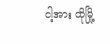ငါ့အား ထိုမြို့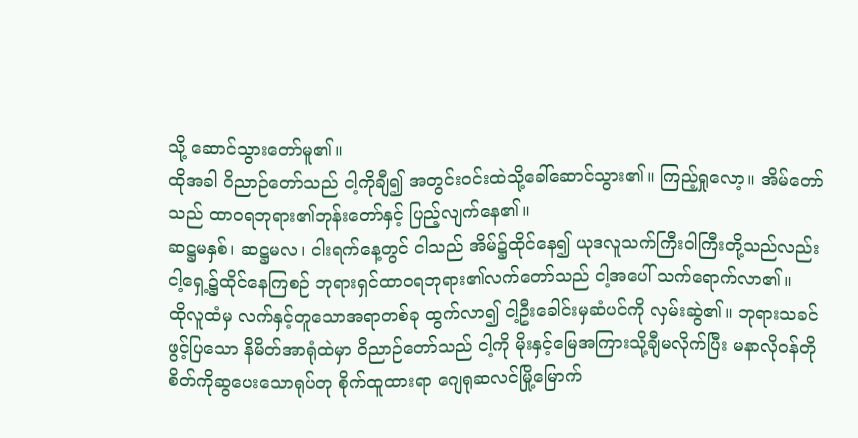သို့ ဆောင်သွားတော်မူ၏။
ထိုအခါ ဝိညာဉ်တော်သည် ငါ့ကိုချီ၍ အတွင်းဝင်းထဲသို့ခေါ်ဆောင်သွား၏။ ကြည့်ရှုလော့။ အိမ်တော်သည် ထာဝရဘုရား၏ဘုန်းတော်နှင့် ပြည့်လျက်နေ၏။
ဆဋ္ဌမနှစ်၊ ဆဋ္ဌမလ၊ ငါးရက်နေ့တွင် ငါသည် အိမ်၌ထိုင်နေ၍ ယုဒလူသက်ကြီးဝါကြီးတို့သည်လည်း ငါ့ရှေ့၌ထိုင်နေကြစဉ် ဘုရားရှင်ထာဝရဘုရား၏လက်တော်သည် ငါ့အပေါ် သက်ရောက်လာ၏။
ထိုလူထံမှ လက်နှင့်တူသောအရာတစ်ခု ထွက်လာ၍ ငါ့ဦးခေါင်းမှဆံပင်ကို လှမ်းဆွဲ၏။ ဘုရားသခင်ဖွင့်ပြသော နိမိတ်အာရုံထဲမှာ ဝိညာဉ်တော်သည် ငါ့ကို မိုးနှင့်မြေအကြားသို့ချီမလိုက်ပြီး မနာလိုဝန်တိုစိတ်ကိုဆွပေးသောရုပ်တု စိုက်ထူထားရာ ဂျေရုဆလင်မြို့မြောက်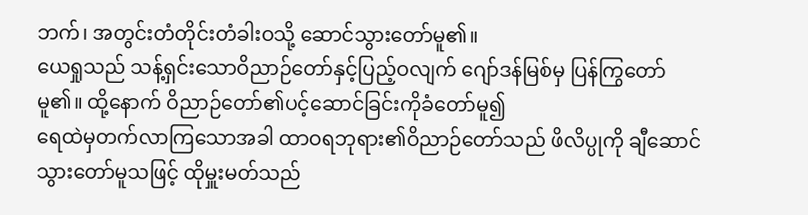ဘက်၊ အတွင်းတံတိုင်းတံခါးဝသို့ ဆောင်သွားတော်မူ၏။
ယေရှုသည် သန့်ရှင်းသောဝိညာဉ်တော်နှင့်ပြည့်ဝလျက် ဂျော်ဒန်မြစ်မှ ပြန်ကြွတော်မူ၏။ ထို့နောက် ဝိညာဉ်တော်၏ပင့်ဆောင်ခြင်းကိုခံတော်မူ၍
ရေထဲမှတက်လာကြသောအခါ ထာဝရဘုရား၏ဝိညာဉ်တော်သည် ဖိလိပ္ပုကို ချီဆောင်သွားတော်မူသဖြင့် ထိုမှူးမတ်သည်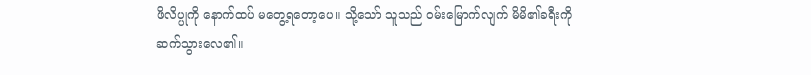ဖိလိပ္ပုကို နောက်ထပ် မတွေ့ရတော့ပေ။ သို့သော် သူသည် ဝမ်းမြောက်လျက် မိမိ၏ခရီးကို ဆက်သွားလေ၏။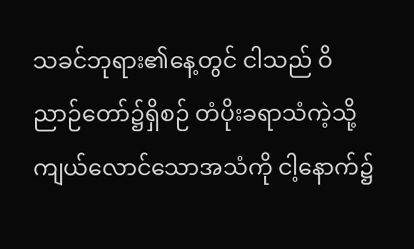သခင်ဘုရား၏နေ့တွင် ငါသည် ဝိညာဉ်တော်၌ရှိစဉ် တံပိုးခရာသံကဲ့သို့ ကျယ်လောင်သောအသံကို ငါ့နောက်၌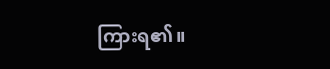ကြားရ၏။